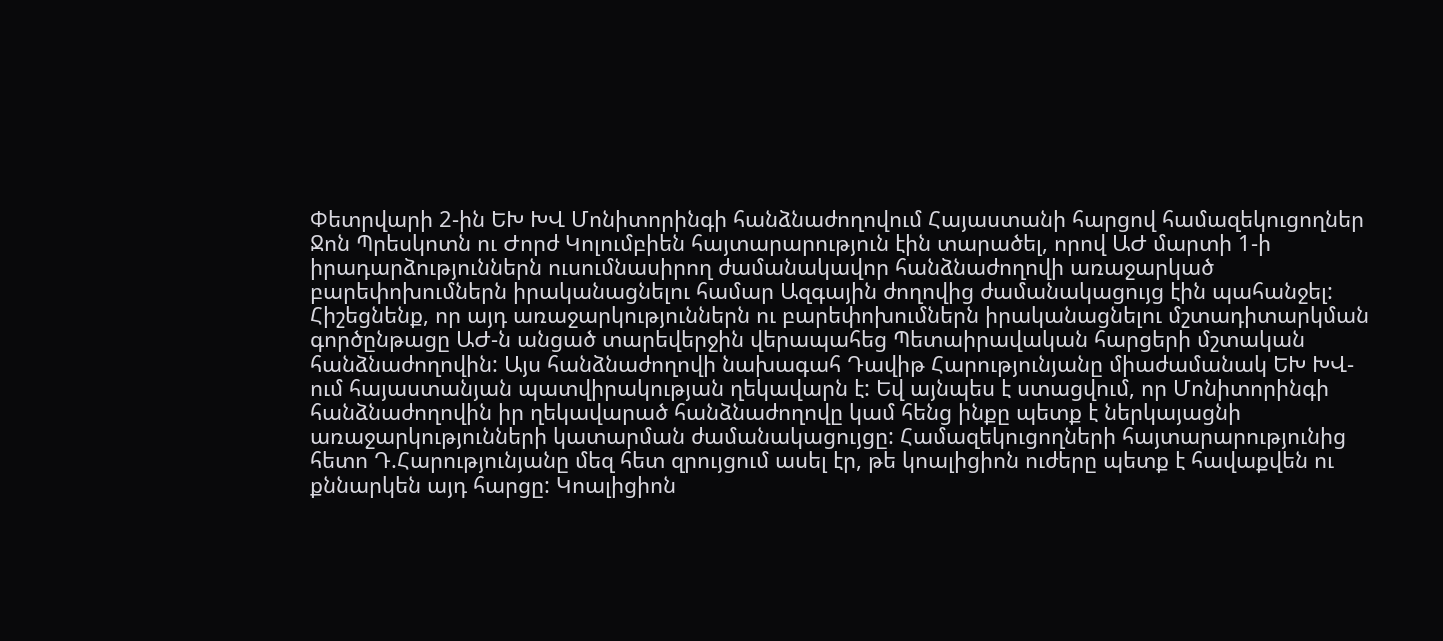Փետրվարի 2-ին ԵԽ ԽՎ Մոնիտորինգի հանձնաժողովում Հայաստանի հարցով համազեկուցողներ Ջոն Պրեսկոտն ու Ժորժ Կոլումբիեն հայտարարություն էին տարածել, որով ԱԺ մարտի 1-ի իրադարձություններն ուսումնասիրող ժամանակավոր հանձնաժողովի առաջարկած բարեփոխումներն իրականացնելու համար Ազգային ժողովից ժամանակացույց էին պահանջել:
Հիշեցնենք, որ այդ առաջարկություններն ու բարեփոխումներն իրականացնելու մշտադիտարկման գործընթացը ԱԺ-ն անցած տարեվերջին վերապահեց Պետաիրավական հարցերի մշտական հանձնաժողովին: Այս հանձնաժողովի նախագահ Դավիթ Հարությունյանը միաժամանակ ԵԽ ԽՎ-ում հայաստանյան պատվիրակության ղեկավարն է: Եվ այնպես է ստացվում, որ Մոնիտորինգի հանձնաժողովին իր ղեկավարած հանձնաժողովը կամ հենց ինքը պետք է ներկայացնի առաջարկությունների կատարման ժամանակացույցը: Համազեկուցողների հայտարարությունից հետո Դ.Հարությունյանը մեզ հետ զրույցում ասել էր, թե կոալիցիոն ուժերը պետք է հավաքվեն ու քննարկեն այդ հարցը: Կոալիցիոն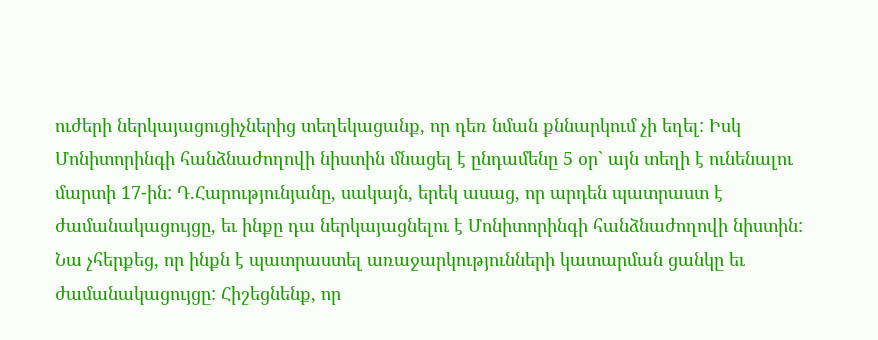ուժերի ներկայացուցիչներից տեղեկացանք, որ դեռ նման քննարկում չի եղել: Իսկ Մոնիտորինգի հանձնաժողովի նիստին մնացել է ընդամենը 5 օր` այն տեղի է ունենալու մարտի 17-ին: Դ.Հարությունյանը, սակայն, երեկ ասաց, որ արդեն պատրաստ է ժամանակացույցը, եւ ինքը դա ներկայացնելու է Մոնիտորինգի հանձնաժողովի նիստին: Նա չհերքեց, որ ինքն է պատրաստել առաջարկությունների կատարման ցանկը եւ ժամանակացույցը: Հիշեցնենք, որ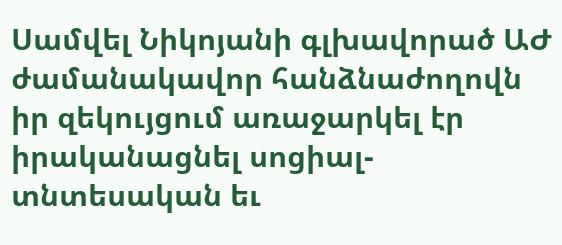Սամվել Նիկոյանի գլխավորած ԱԺ ժամանակավոր հանձնաժողովն իր զեկույցում առաջարկել էր իրականացնել սոցիալ-տնտեսական եւ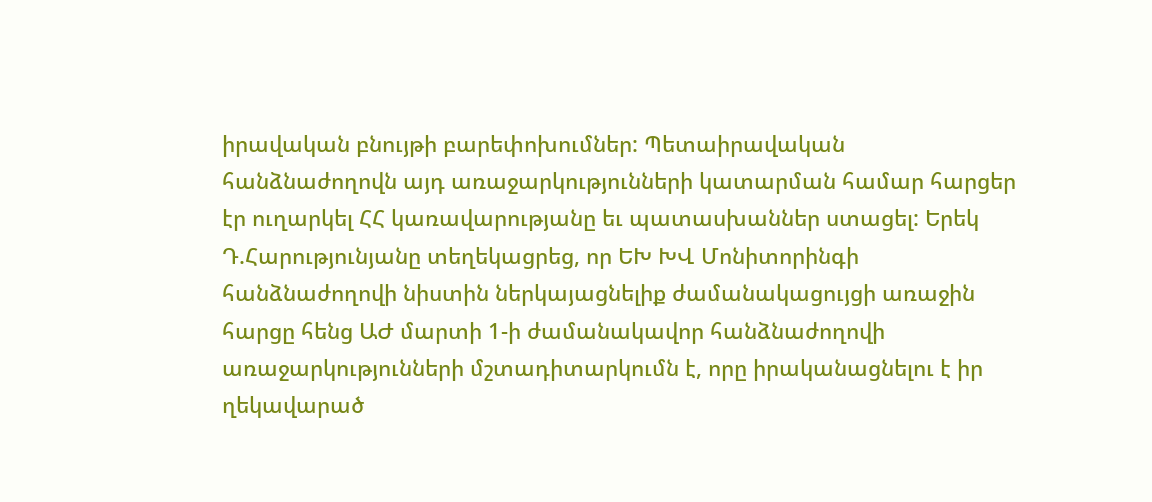իրավական բնույթի բարեփոխումներ: Պետաիրավական հանձնաժողովն այդ առաջարկությունների կատարման համար հարցեր էր ուղարկել ՀՀ կառավարությանը եւ պատասխաններ ստացել: Երեկ Դ.Հարությունյանը տեղեկացրեց, որ ԵԽ ԽՎ Մոնիտորինգի հանձնաժողովի նիստին ներկայացնելիք ժամանակացույցի առաջին հարցը հենց ԱԺ մարտի 1-ի ժամանակավոր հանձնաժողովի առաջարկությունների մշտադիտարկումն է, որը իրականացնելու է իր ղեկավարած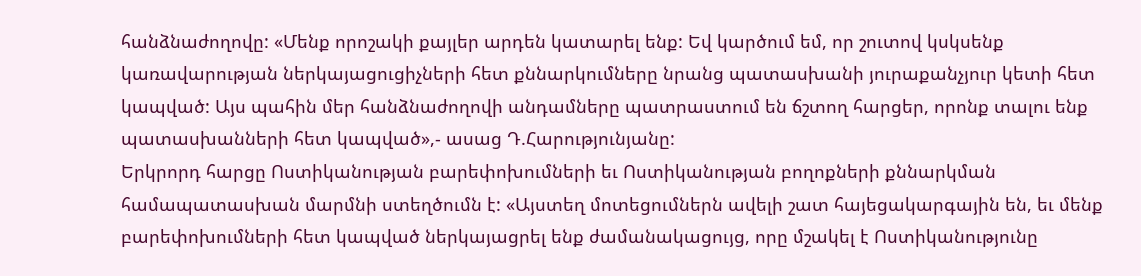հանձնաժողովը: «Մենք որոշակի քայլեր արդեն կատարել ենք: Եվ կարծում եմ, որ շուտով կսկսենք կառավարության ներկայացուցիչների հետ քննարկումները նրանց պատասխանի յուրաքանչյուր կետի հետ կապված: Այս պահին մեր հանձնաժողովի անդամները պատրաստում են ճշտող հարցեր, որոնք տալու ենք պատասխանների հետ կապված»,- ասաց Դ.Հարությունյանը:
Երկրորդ հարցը Ոստիկանության բարեփոխումների եւ Ոստիկանության բողոքների քննարկման համապատասխան մարմնի ստեղծումն է: «Այստեղ մոտեցումներն ավելի շատ հայեցակարգային են, եւ մենք բարեփոխումների հետ կապված ներկայացրել ենք ժամանակացույց, որը մշակել է Ոստիկանությունը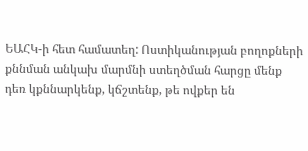ԵԱՀԿ-ի հետ համատեղ: Ոստիկանության բողոքների քննման անկախ մարմնի ստեղծման հարցը մենք դեռ կքննարկենք, կճշտենք, թե ովքեր են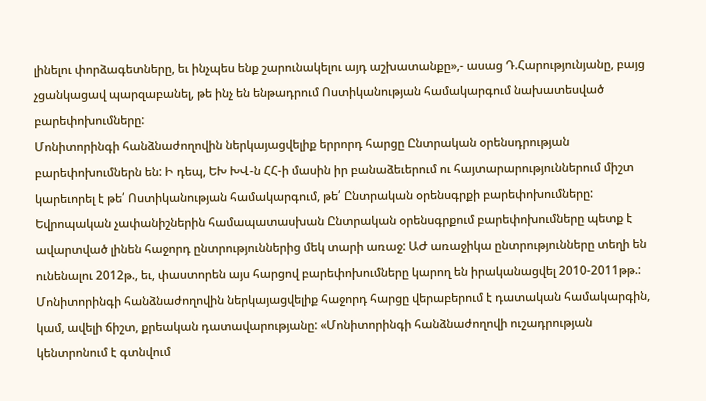լինելու փորձագետները, եւ ինչպես ենք շարունակելու այդ աշխատանքը»,- ասաց Դ.Հարությունյանը, բայց չցանկացավ պարզաբանել, թե ինչ են ենթադրում Ոստիկանության համակարգում նախատեսված բարեփոխումները:
Մոնիտորինգի հանձնաժողովին ներկայացվելիք երրորդ հարցը Ընտրական օրենսդրության բարեփոխումներն են: Ի դեպ, ԵԽ ԽՎ-ն ՀՀ-ի մասին իր բանաձեւերում ու հայտարարություններում միշտ կարեւորել է թե՛ Ոստիկանության համակարգում, թե՛ Ընտրական օրենսգրքի բարեփոխումները: Եվրոպական չափանիշներին համապատասխան Ընտրական օրենսգրքում բարեփոխումները պետք է ավարտված լինեն հաջորդ ընտրություններից մեկ տարի առաջ: ԱԺ առաջիկա ընտրությունները տեղի են ունենալու 2012թ., եւ, փաստորեն այս հարցով բարեփոխումները կարող են իրականացվել 2010-2011թթ.: Մոնիտորինգի հանձնաժողովին ներկայացվելիք հաջորդ հարցը վերաբերում է դատական համակարգին, կամ, ավելի ճիշտ, քրեական դատավարությանը: «Մոնիտորինգի հանձնաժողովի ուշադրության կենտրոնում է գտնվում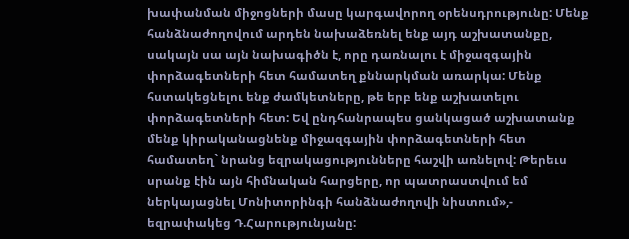խափանման միջոցների մասը կարգավորող օրենսդրությունը: Մենք հանձնաժողովում արդեն նախաձեռնել ենք այդ աշխատանքը, սակայն սա այն նախագիծն է, որը դառնալու է միջազգային փորձագետների հետ համատեղ քննարկման առարկա: Մենք հստակեցնելու ենք ժամկետները, թե երբ ենք աշխատելու փորձագետների հետ: Եվ ընդհանրապես ցանկացած աշխատանք մենք կիրականացնենք միջազգային փորձագետների հետ համատեղ` նրանց եզրակացությունները հաշվի առնելով: Թերեւս սրանք էին այն հիմնական հարցերը, որ պատրաստվում եմ ներկայացնել Մոնիտորինգի հանձնաժողովի նիստում»,- եզրափակեց Դ.Հարությունյանը: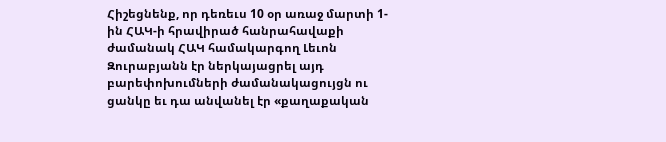Հիշեցնենք, որ դեռեւս 10 օր առաջ մարտի 1-ին ՀԱԿ-ի հրավիրած հանրահավաքի ժամանակ ՀԱԿ համակարգող Լեւոն Զուրաբյանն էր ներկայացրել այդ բարեփոխումների ժամանակացույցն ու ցանկը եւ դա անվանել էր «քաղաքական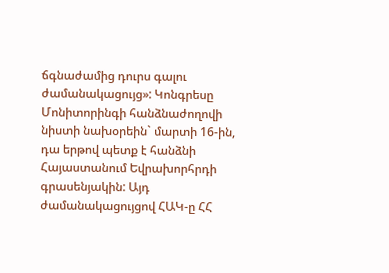ճգնաժամից դուրս գալու ժամանակացույց»: Կոնգրեսը Մոնիտորինգի հանձնաժողովի նիստի նախօրեին` մարտի 16-ին, դա երթով պետք է հանձնի Հայաստանում Եվրախորհրդի գրասենյակին: Այդ ժամանակացույցով ՀԱԿ-ը ՀՀ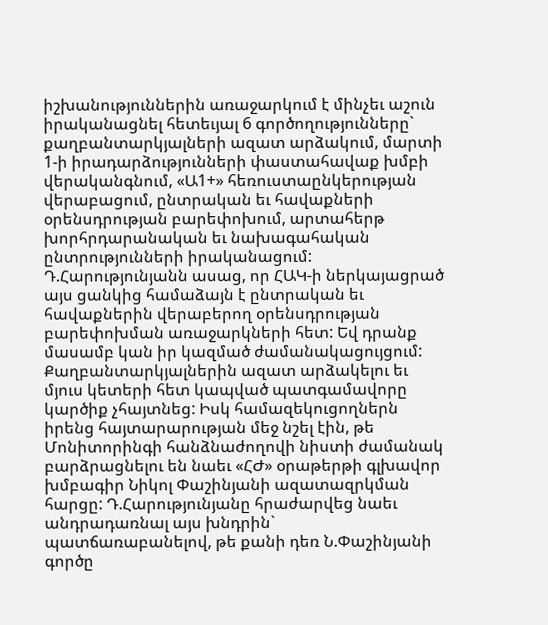իշխանություններին առաջարկում է մինչեւ աշուն իրականացնել հետեւյալ 6 գործողությունները` քաղբանտարկյալների ազատ արձակում, մարտի 1-ի իրադարձությունների փաստահավաք խմբի վերականգնում, «Ա1+» հեռուստաընկերության վերաբացում, ընտրական եւ հավաքների օրենսդրության բարեփոխում, արտահերթ խորհրդարանական եւ նախագահական ընտրությունների իրականացում: Դ.Հարությունյանն ասաց, որ ՀԱԿ-ի ներկայացրած այս ցանկից համաձայն է ընտրական եւ հավաքներին վերաբերող օրենսդրության բարեփոխման առաջարկների հետ: Եվ դրանք մասամբ կան իր կազմած ժամանակացույցում: Քաղբանտարկյալներին ազատ արձակելու եւ մյուս կետերի հետ կապված պատգամավորը կարծիք չհայտնեց: Իսկ համազեկուցողներն իրենց հայտարարության մեջ նշել էին, թե Մոնիտորինգի հանձնաժողովի նիստի ժամանակ բարձրացնելու են նաեւ «ՀԺ» օրաթերթի գլխավոր խմբագիր Նիկոլ Փաշինյանի ազատազրկման հարցը: Դ.Հարությունյանը հրաժարվեց նաեւ անդրադառնալ այս խնդրին` պատճառաբանելով, թե քանի դեռ Ն.Փաշինյանի գործը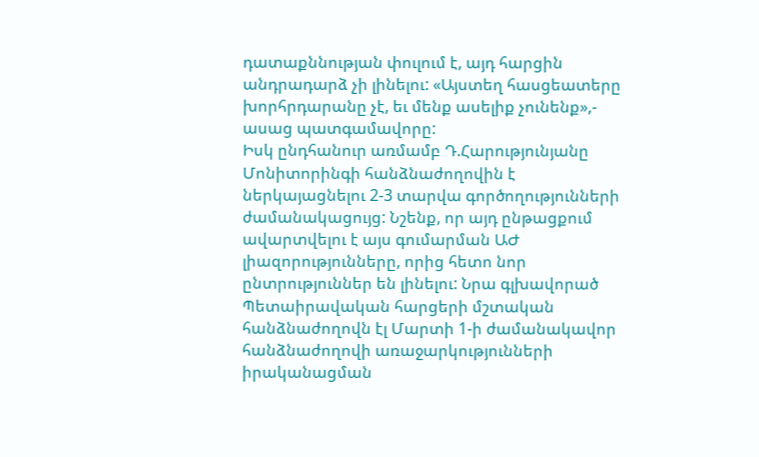դատաքննության փուլում է, այդ հարցին անդրադարձ չի լինելու: «Այստեղ հասցեատերը խորհրդարանը չէ, եւ մենք ասելիք չունենք»,- ասաց պատգամավորը:
Իսկ ընդհանուր առմամբ Դ.Հարությունյանը Մոնիտորինգի հանձնաժողովին է ներկայացնելու 2-3 տարվա գործողությունների ժամանակացույց: Նշենք, որ այդ ընթացքում ավարտվելու է այս գումարման ԱԺ լիազորությունները, որից հետո նոր ընտրություններ են լինելու: Նրա գլխավորած Պետաիրավական հարցերի մշտական հանձնաժողովն էլ Մարտի 1-ի ժամանակավոր հանձնաժողովի առաջարկությունների իրականացման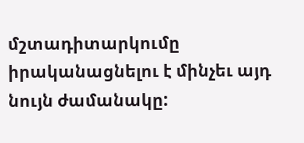մշտադիտարկումը իրականացնելու է մինչեւ այդ նույն ժամանակը: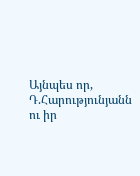Այնպես որ, Դ.Հարությունյանն ու իր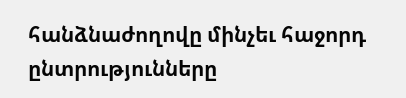հանձնաժողովը մինչեւ հաջորդ ընտրությունները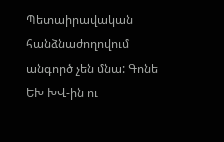Պետաիրավական հանձնաժողովում անգործ չեն մնա: Գոնե ԵԽ ԽՎ-ին ու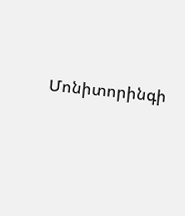Մոնիտորինգի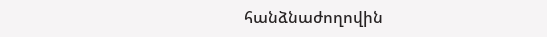հանձնաժողովին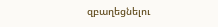զբաղեցնելու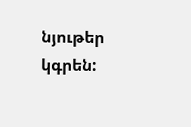նյութեր կգրեն: